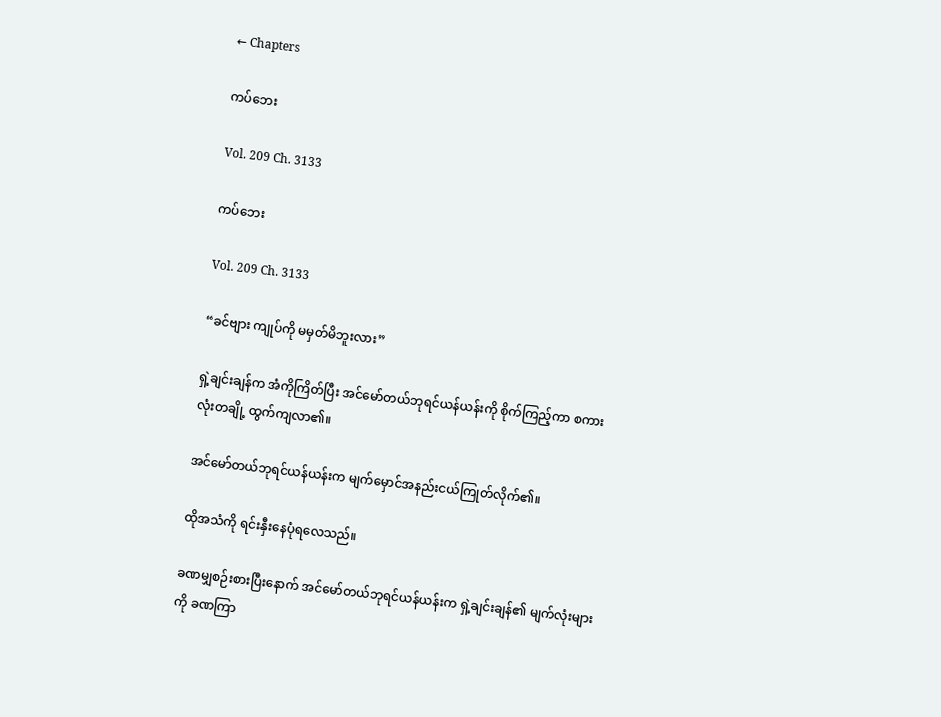← Chapters

ကပ်ဘေး

Vol. 209 Ch. 3133

ကပ်ဘေး

Vol. 209 Ch. 3133

“ခင်ဗျား ကျုပ်ကို မမှတ်မိဘူးလား”

ရှဲ့ချင်းချန်က အံကိုကြိတ်ပြီး အင်မော်တယ်ဘုရင်ယန်ယန်းကို စိုက်ကြည့်ကာ စကားလုံးတချို့ ထွက်ကျလာ၏။

အင်မော်တယ်ဘုရင်ယန်ယန်းက မျက်မှောင်အနည်းငယ်ကြုတ်လိုက်၏။

ထိုအသံကို ရင်းနှီးနေပုံရလေသည်။

ခဏမျှစဉ်းစားပြီးနောက် အင်မော်တယ်ဘုရင်ယန်ယန်းက ရှဲ့ချင်းချန်၏ မျက်လုံးများကို ခဏကြာ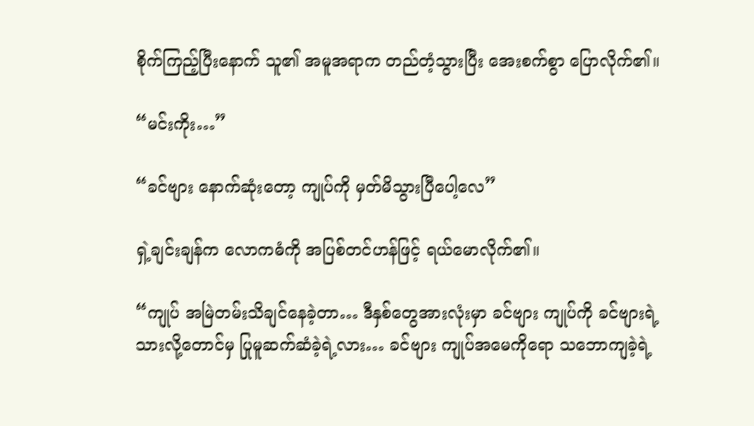စိုက်ကြည့်ပြီးနောက် သူ၏ အမူအရာက တည်တံ့သွားပြီး အေးစက်စွာ ပြောလိုက်၏။

“မင်းကိုး…”

“ခင်ဗျား နောက်ဆုံးတော့ ကျုပ်ကို မှတ်မိသွားပြီပေါ့လေ”

ရှဲ့ချင်းချန်က လောကဓံကို အပြစ်တင်ဟန်ဖြင့် ရယ်မောလိုက်၏။

“ကျုပ် အမြဲတမ်းသိချင်နေခဲ့တာ… ဒီနှစ်တွေအားလုံးမှာ ခင်ဗျား ကျုပ်ကို ခင်ဗျားရဲ့သားလို့တောင်မှ ပြုမူဆက်ဆံခဲ့ရဲ့လား… ခင်ဗျား ကျုပ်အမေကိုရော သဘောကျခဲ့ရဲ့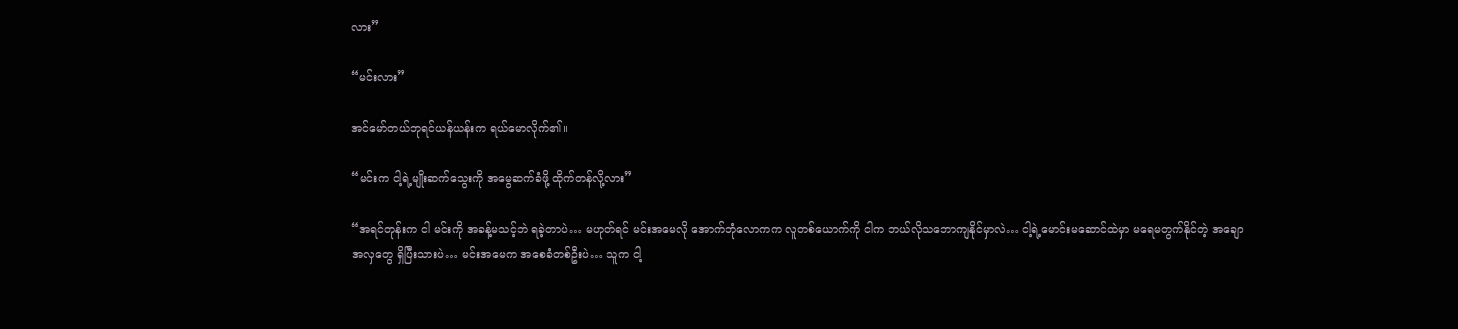လား”

“မင်းလား”

အင်မော်တယ်ဘုရင်ယန်ယန်းက ရယ်မောလိုက်၏။

“မင်းက ငါ့ရဲ့မျိုးဆက်သွေးကို အမွေဆက်ခံဖို့ ထိုက်တန်လို့လား”

“အရင်တုန်းက ငါ မင်းကို အခန့်မသင့်ဘဲ ရခဲ့တာပဲ… မဟုတ်ရင် မင်းအမေလို အောက်ဘုံလောကက လူတစ်ယောက်ကို ငါက ဘယ်လိုသဘောကျနိုင်မှာလဲ… ငါ့ရဲ့မောင်းမဆောင်ထဲမှာ မရေမတွက်နိုင်တဲ့ အချောအလှတွေ ရှိပြီးသားပဲ… မင်းအမေက အစေခံတစ်ဦးပဲ… သူက ငါ့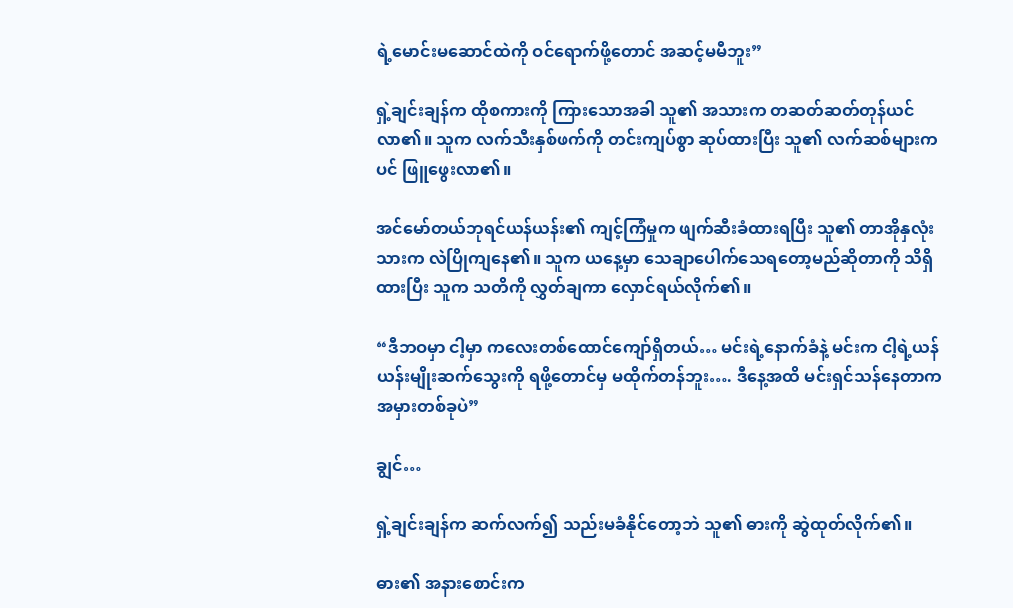ရဲ့မောင်းမဆောင်ထဲကို ဝင်ရောက်ဖို့တောင် အဆင့်မမီဘူး”

ရှဲ့ချင်းချန်က ထိုစကားကို ကြားသောအခါ သူ၏ အသားက တဆတ်ဆတ်တုန်ယင်လာ၏။ သူက လက်သီးနှစ်ဖက်ကို တင်းကျပ်စွာ ဆုပ်ထားပြီး သူ၏ လက်ဆစ်များကပင် ဖြူဖွေးလာ၏။

အင်မော်တယ်ဘုရင်ယန်ယန်း၏ ကျင့်ကြံမှုက ဖျက်ဆီးခံထားရပြီး သူ၏ တာအိုနှလုံးသားက လဲပြိုကျနေ၏။ သူက ယနေ့မှာ သေချာပေါက်သေရတော့မည်ဆိုတာကို သိရှိထားပြီး သူက သတိကို လွှတ်ချကာ လှောင်ရယ်လိုက်၏။

“ဒီဘဝမှာ ငါ့မှာ ကလေးတစ်ထောင်ကျော်ရှိတယ်… မင်းရဲ့နောက်ခံနဲ့ မင်းက ငါ့ရဲ့ယန်ယန်းမျိုးဆက်သွေးကို ရဖို့တောင်မှ မထိုက်တန်ဘူး…. ဒီနေ့အထိ မင်းရှင်သန်နေတာက အမှားတစ်ခုပဲ”

ချွင်…

ရှဲ့ချင်းချန်က ဆက်လက်၍ သည်းမခံနိုင်တော့ဘဲ သူ၏ ဓားကို ဆွဲထုတ်လိုက်၏။

ဓား၏ အနားစောင်းက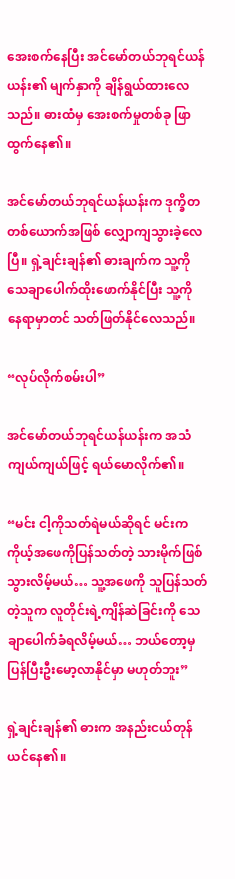အေးစက်နေပြီး အင်မော်တယ်ဘုရင်ယန်ယန်း၏ မျက်နှာကို ချိန်ရွယ်ထားလေသည်။ ဓားထံမှ အေးစက်မှုတစ်ခု ဖြာထွက်နေ၏။

အင်မော်တယ်ဘုရင်ယန်ယန်းက ဒုက္ခိတတစ်ယောက်အဖြစ် လျှောကျသွားခဲ့လေပြီ။ ရှဲ့ချင်းချန်၏ ဓားချက်က သူ့ကို သေချာပေါက်ထိုးဖောက်နိုင်ပြီး သူ့ကို နေရာမှာတင် သတ်ဖြတ်နိုင်လေသည်။

“လုပ်လိုက်စမ်းပါ”

အင်မော်တယ်ဘုရင်ယန်ယန်းက အသံကျယ်ကျယ်ဖြင့် ရယ်မောလိုက်၏။

“မင်း ငါ့ကိုသတ်ရဲမယ်ဆိုရင် မင်းက ကိုယ့်အဖေကိုပြန်သတ်တဲ့ သားမိုက်ဖြစ်သွားလိမ့်မယ်… သူ့အဖေကို သူပြန်သတ်တဲ့သူက လူတိုင်းရဲ့ကျိန်ဆဲခြင်းကို သေချာပေါက်ခံရလိမ့်မယ်… ဘယ်တော့မှ ပြန်ပြီးဦးမော့လာနိုင်မှာ မဟုတ်ဘူး”

ရှဲ့ချင်းချန်၏ ဓားက အနည်းငယ်တုန်ယင်နေ၏။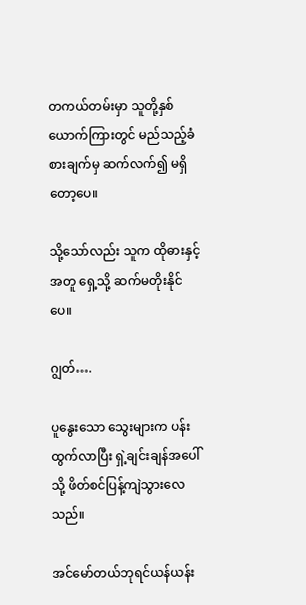တကယ်တမ်းမှာ သူတို့နှစ်ယောက်ကြားတွင် မည်သည့်ခံစားချက်မှ ဆက်လက်၍ မရှိတော့ပေ။

သို့သော်လည်း သူက ထိုဓားနှင့်အတူ ရှေ့သို့ ဆက်မတိုးနိုင်ပေ။

ဂျွတ်….

ပူနွေးသော သွေးများက ပန်းထွက်လာပြီး ရှဲ့ချင်းချန်အပေါ်သို့ ဖိတ်စင်ပြန့်ကျဲသွားလေသည်။

အင်မော်တယ်ဘုရင်ယန်ယန်း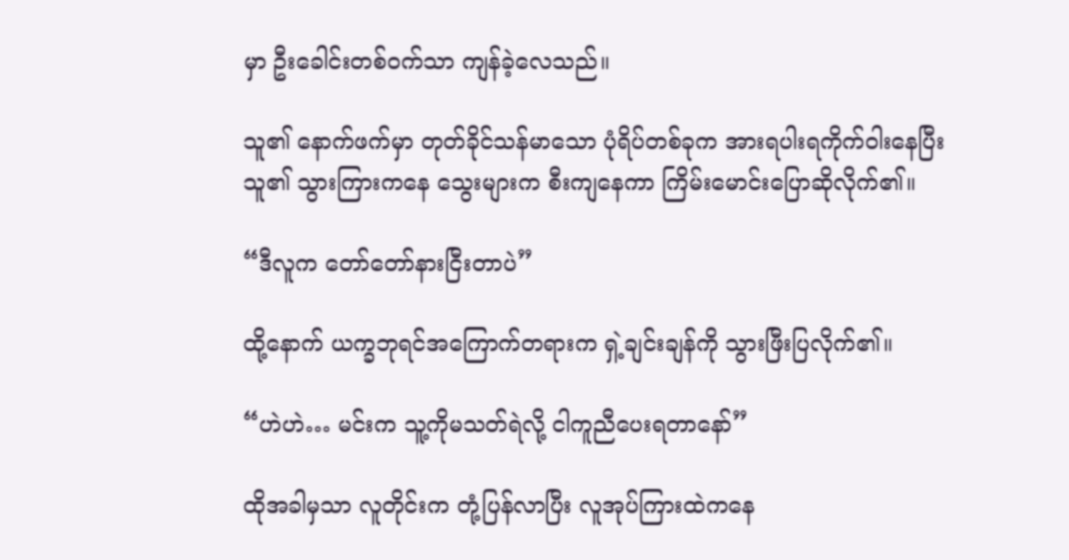မှာ ဦးခေါင်းတစ်ဝက်သာ ကျန်ခဲ့လေသည်။

သူ၏ နောက်ဖက်မှာ တုတ်ခိုင်သန်မာသော ပုံရိပ်တစ်ခုက အားရပါးရကိုက်ဝါးနေပြီး သူ၏ သွားကြားကနေ သွေးများက စီးကျနေကာ ကြိမ်းမောင်းပြောဆိုလိုက်၏။

“ဒီလူက တော်တော်နားငြီးတာပဲ”

ထို့နောက် ယက္ခဘုရင်အကြောက်တရားက ရှဲ့ချင်းချန်ကို သွားဖြီးပြလိုက်၏။

“ဟဲဟဲ… မင်းက သူ့ကိုမသတ်ရဲလို့ ငါကူညီပေးရတာနော်”

ထိုအခါမှသာ လူတိုင်းက တုံ့ပြန်လာပြီး လူအုပ်ကြားထဲကနေ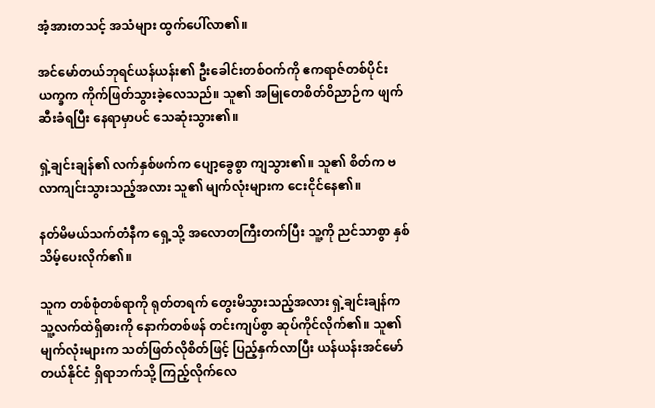အံ့အားတသင့် အသံများ ထွက်ပေါ်လာ၏။

အင်မော်တယ်ဘုရင်ယန်ယန်း၏ ဦးခေါင်းတစ်ဝက်ကို ဧကရာဇ်တစ်ပိုင်းယက္ခက ကိုက်ဖြတ်သွားခဲ့လေသည်။ သူ၏ အမြုတေစိတ်ဝိညာဉ်က ဖျက်ဆီးခံရပြီး နေရာမှာပင် သေဆုံးသွား၏။

ရှဲ့ချင်းချန်၏ လက်နှစ်ဖက်က ပျော့ခွေစွာ ကျသွား၏။ သူ၏ စိတ်က ဗလာကျင်းသွားသည့်အလား သူ၏ မျက်လုံးများက ငေးငိုင်နေ၏။

နတ်မိမယ်သက်တံနီက ရှေ့သို့ အလောတကြီးတက်ပြီး သူ့ကို ညင်သာစွာ နှစ်သိမ့်ပေးလိုက်၏။

သူက တစ်စုံတစ်ရာကို ရုတ်တရက် တွေးမိသွားသည့်အလား ရှဲ့ချင်းချန်က သူ့လက်ထဲရှိဓားကို နောက်တစ်ဖန် တင်းကျပ်စွာ ဆုပ်ကိုင်လိုက်၏။ သူ၏ မျက်လုံးများက သတ်ဖြတ်လိုစိတ်ဖြင့် ပြည့်နှက်လာပြီး ယန်ယန်းအင်မော်တယ်နိုင်ငံ ရှိရာဘက်သို့ ကြည့်လိုက်လေ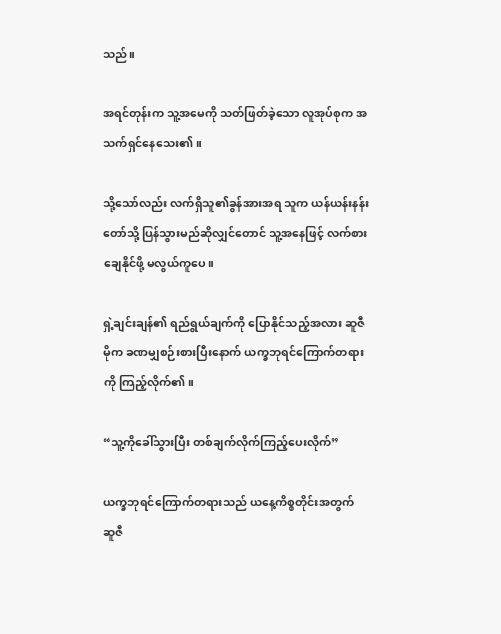သည်။

အရင်တုန်းက သူ့အမေကို သတ်ဖြတ်ခဲ့သော လူအုပ်စုက အသက်ရှင်နေသေး၏။

သို့သော်လည်း လက်ရှိသူ၏ခွန်အားအရ သူက ယန်ယန်းနန်းတော်သို့ ပြန်သွားမည်ဆိုလျှင်တောင် သူ့အနေဖြင့် လက်စားချေနိုင်ဖို့ မလွယ်ကူပေ။

ရှဲ့ချင်းချန်၏ ရည်ရွယ်ချက်ကို ပြောနိုင်သည့်အလား ဆူဇီမိုက ခဏမျှစဉ်းစားပြီးနောက် ယက္ခဘုရင်ကြောက်တရားကို ကြည့်လိုက်၏။

“သူ့ကိုခေါ်သွားပြီး တစ်ချက်လိုက်ကြည့်ပေးလိုက်”

ယက္ခဘုရင်ကြောက်တရားသည် ယနေ့ကိစ္စတိုင်းအတွက် ဆူဇီ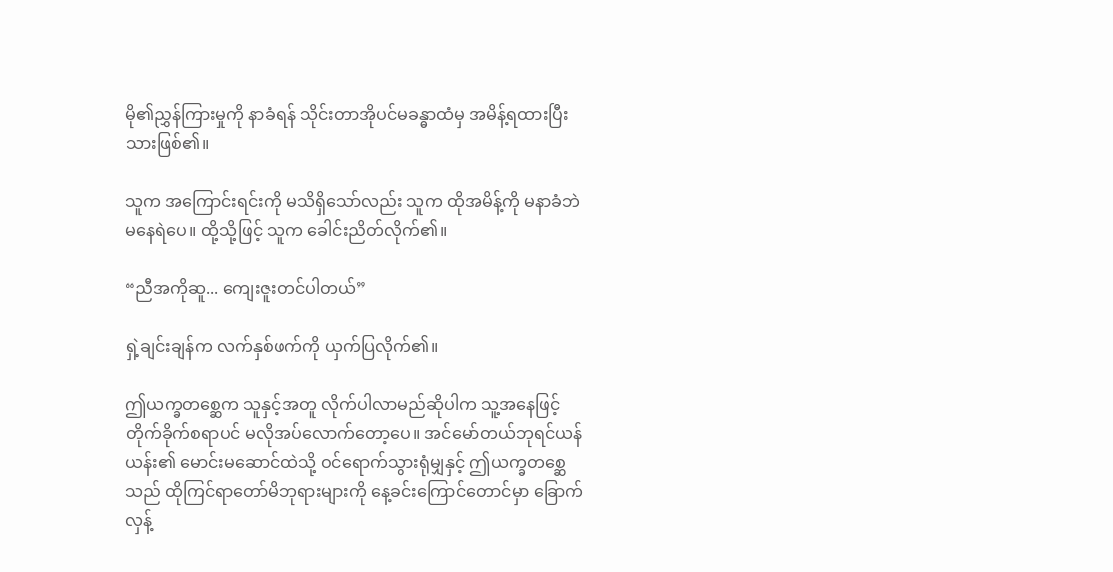မို၏ညွှန်ကြားမှုကို နာခံရန် သိုင်းတာအိုပင်မခန္ဓာထံမှ အမိန့်ရထားပြီးသားဖြစ်၏။

သူက အကြောင်းရင်းကို မသိရှိသော်လည်း သူက ထိုအမိန့်ကို မနာခံဘဲ မနေရဲပေ။ ထို့သို့ဖြင့် သူက ခေါင်းညိတ်လိုက်၏။

“ညီအကိုဆူ... ကျေးဇူးတင်ပါတယ်”

ရှဲ့ချင်းချန်က လက်နှစ်ဖက်ကို ယှက်ပြလိုက်၏။

ဤယက္ခတစ္ဆေက သူနှင့်အတူ လိုက်ပါလာမည်ဆိုပါက သူ့အနေဖြင့် တိုက်ခိုက်စရာပင် မလိုအပ်လောက်တော့ပေ။ အင်မော်တယ်ဘုရင်ယန်ယန်း၏ မောင်းမဆောင်ထဲသို့ ဝင်ရောက်သွားရုံမျှနှင့် ဤယက္ခတစ္ဆေသည် ထိုကြင်ရာတော်မိဘုရားများကို နေ့ခင်းကြောင်တောင်မှာ ခြောက်လှန့်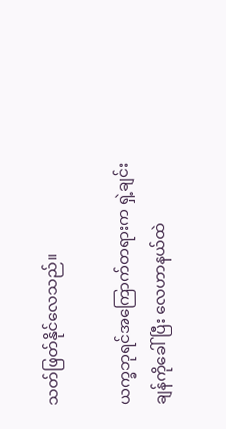သတ်ဖြတ်နိုင်လေသည်။

ယက္ခဘုရင်အကြောက်တရားက ရှဲ့ချင်းချန်ကိုခေါ်ပြီး လေဟာနယ်ထဲ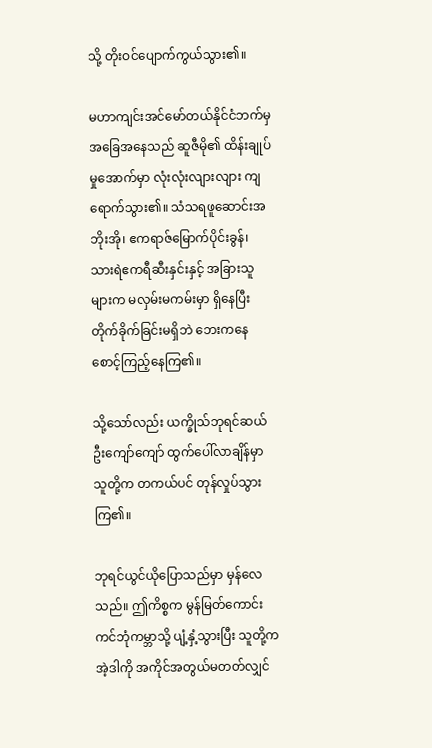သို့ တိုးဝင်ပျောက်ကွယ်သွား၏။

မဟာကျင်းအင်မော်တယ်နိုင်ငံဘက်မှ အခြေအနေသည် ဆူဇီမို၏ ထိန်းချုပ်မှုအောက်မှာ လုံးလုံးလျားလျား ကျရောက်သွား၏။ သံသရဖူဆောင်းအဘိုးအို၊ ဧကရာဇ်မြောက်ပိုင်းခွန်၊ သားရဲဧကရီဆီးနှင်းနှင့် အခြားသူများက မလှမ်းမကမ်းမှာ ရှိနေပြီး တိုက်ခိုက်ခြင်းမရှိဘဲ ဘေးကနေ စောင့်ကြည့်နေကြ၏။

သို့သော်လည်း ယက္ခိုသ်ဘုရင်ဆယ်ဦးကျော်ကျော် ထွက်ပေါ်လာချိန်မှာ သူတို့က တကယ်ပင် တုန်လှုပ်သွားကြ၏။

ဘုရင်ယွင်ယိုပြောသည်မှာ မှန်လေသည်။ ဤကိစ္စက မွန်မြတ်ကောင်းကင်ဘုံကမ္ဘာသို့ ပျံ့နှံ့သွားပြီး သူတို့က အဲ့ဒါကို အကိုင်အတွယ်မတတ်လျှင်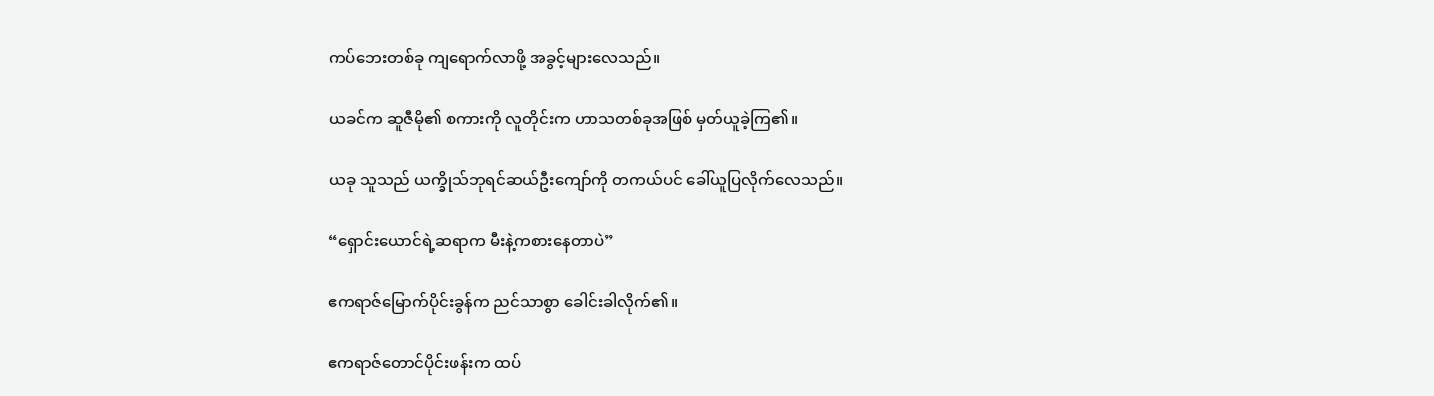ကပ်ဘေးတစ်ခု ကျရောက်လာဖို့ အခွင့်များလေသည်။

ယခင်က ဆူဇီမို၏ စကားကို လူတိုင်းက ဟာသတစ်ခုအဖြစ် မှတ်ယူခဲ့ကြ၏။

ယခု သူသည် ယက္ခိုသ်ဘုရင်ဆယ်ဦးကျော်ကို တကယ်ပင် ခေါ်ယူပြလိုက်လေသည်။

“ရှောင်းယောင်ရဲ့ဆရာက မီးနဲ့ကစားနေတာပဲ”

ဧကရာဇ်မြောက်ပိုင်းခွန်က ညင်သာစွာ ခေါင်းခါလိုက်၏။

ဧကရာဇ်တောင်ပိုင်းဖန်းက ထပ်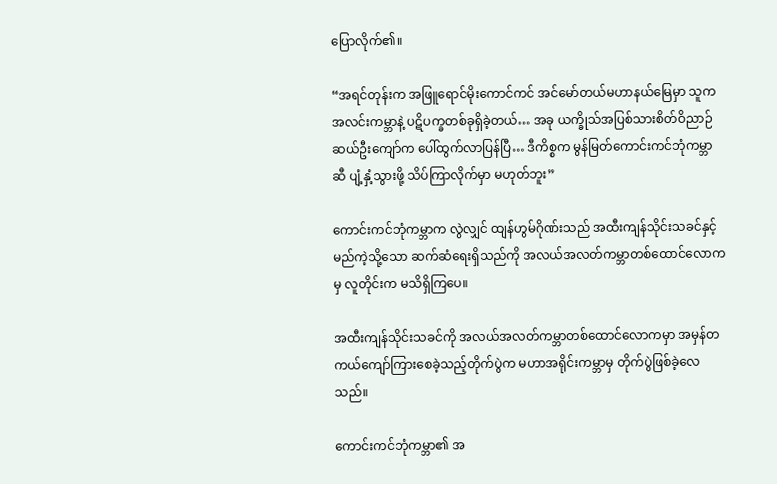ပြောလိုက်၏။

“အရင်တုန်းက အဖြူရောင်မိုးကောင်ကင် အင်မော်တယ်မဟာနယ်မြေမှာ သူက အလင်းကမ္ဘာနဲ့ ပဋိပက္ခတစ်ခုရှိခဲ့တယ်… အခု ယက္ခိုသ်အပြစ်သားစိတ်ဝိညာဉ် ဆယ်ဦးကျော်က ပေါ်ထွက်လာပြန်ပြီ… ဒီကိစ္စက မွန်မြတ်ကောင်းကင်ဘုံကမ္ဘာဆီ ပျံ့နှံ့သွားဖို့ သိပ်ကြာလိုက်မှာ မဟုတ်ဘူး”

ကောင်းကင်ဘုံကမ္ဘာက လွဲလျှင် ထျန်ဟွမ်ဂိုဏ်းသည် အထီးကျန်သိုင်းသခင်နှင့် မည်ကဲ့သို့သော ဆက်ဆံရေးရှိသည်ကို အလယ်အလတ်ကမ္ဘာတစ်ထောင်လောကမှ လူတိုင်းက မသိရှိကြပေ။

အထီးကျန်သိုင်းသခင်ကို အလယ်အလတ်ကမ္ဘာတစ်ထောင်လောကမှာ အမှန်တကယ်ကျော်ကြားစေခဲ့သည့်တိုက်ပွဲက မဟာအရိုင်းကမ္ဘာမှ တိုက်ပွဲဖြစ်ခဲ့လေသည်။

ကောင်းကင်ဘုံကမ္ဘာ၏ အ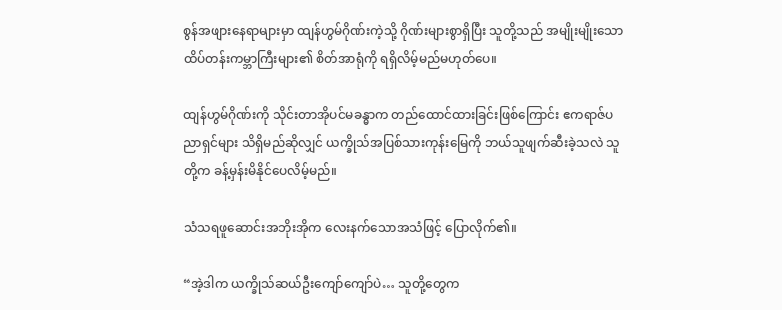စွန်အဖျားနေရာများမှာ ထျန်ဟွမ်ဂိုဏ်းကဲ့သို့ ဂိုဏ်းများစွာရှိပြီး သူတို့သည် အမျိုးမျိုးသော ထိပ်တန်းကမ္ဘာကြီးများ၏ စိတ်အာရုံကို ရရှိလိမ့်မည်မဟုတ်ပေ။

ထျန်ဟွမ်ဂိုဏ်းကို သိုင်းတာအိုပင်မခန္ဓာက တည်ထောင်ထားခြင်းဖြစ်ကြောင်း ဧကရာဇ်ပညာရှင်များ သိရှိမည်ဆိုလျှင် ယက္ခိုသ်အပြစ်သားကုန်းမြေကို ဘယ်သူဖျက်ဆီးခဲ့သလဲ သူတို့က ခန့်မှန်းမိနိုင်ပေလိမ့်မည်။

သံသရဖူဆောင်းအဘိုးအိုက လေးနက်သောအသံဖြင့် ပြောလိုက်၏။

“အဲ့ဒါက ယက္ခိုသ်ဆယ်ဦးကျော်ကျော်ပဲ… သူတို့တွေက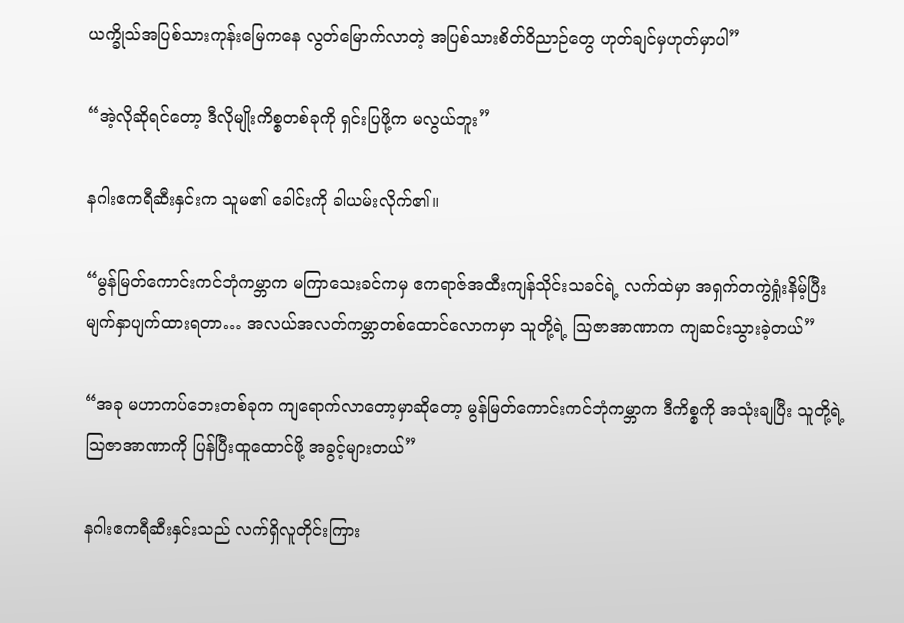ယက္ခိုသ်အပြစ်သားကုန်းမြေကနေ လွတ်မြောက်လာတဲ့ အပြစ်သားစိတ်ဝိညာဉ်တွေ ဟုတ်ချင်မှဟုတ်မှာပါ”

“အဲ့လိုဆိုရင်တော့ ဒီလိုမျိုးကိစ္စတစ်ခုကို ရှင်းပြဖို့က မလွယ်ဘူး”

နဂါးဧကရီဆီးနှင်းက သူမ၏ ခေါင်းကို ခါယမ်းလိုက်၏။

“မွန်မြတ်ကောင်းကင်ဘုံကမ္ဘာက မကြာသေးခင်ကမှ ဧကရာဇ်အထီးကျန်သိုင်းသခင်ရဲ့ လက်ထဲမှာ အရှက်တကွဲရှုံးနိမ့်ပြီး မျက်နှာပျက်ထားရတာ… အလယ်အလတ်ကမ္ဘာတစ်ထောင်လောကမှာ သူတို့ရဲ့ ဩဇာအာဏာက ကျဆင်းသွားခဲ့တယ်”

“အခု မဟာကပ်ဘေးတစ်ခုက ကျရောက်လာတော့မှာဆိုတော့ မွန်မြတ်ကောင်းကင်ဘုံကမ္ဘာက ဒီကိစ္စကို အသုံးချပြီး သူတို့ရဲ့ဩဇာအာဏာကို ပြန်ပြီးထူထောင်ဖို့ အခွင့်များတယ်”

နဂါးဧကရီဆီးနှင်းသည် လက်ရှိလူတိုင်းကြား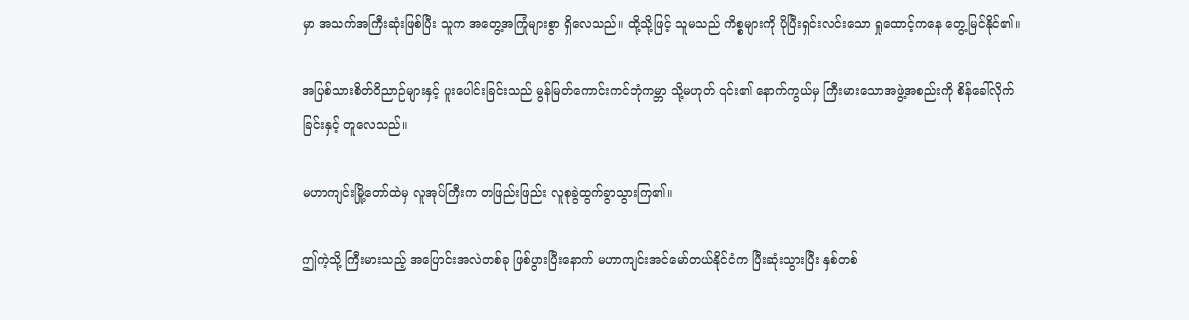မှာ အသက်အကြီးဆုံးဖြစ်ပြီး သူက အတွေ့အကြုံများစွာ ရှိလေသည်။ ထို့သို့ဖြင့် သူမသည် ကိစ္စများကို ပိုပြီးရှင်းလင်းသော ရှုထောင့်ကနေ တွေ့မြင်နိုင်၏။

အပြစ်သားစိတ်ဝိညာဉ်များနှင့် ပူးပေါင်းခြင်းသည် မွန်မြတ်ကောင်းကင်ဘုံကမ္ဘာ သို့မဟုတ် ၎င်း၏ နောက်ကွယ်မှ ကြီးမားသောအဖွဲ့အစည်းကို စိန်ခေါ်လိုက်ခြင်းနှင့် တူလေသည်။

မဟာကျင်းမြို့တော်ထဲမှ လူအုပ်ကြီးက တဖြည်းဖြည်း လူစုခွဲထွက်ခွာသွားကြ၏။

ဤကဲ့သို့ ကြီးမားသည့် အပြောင်းအလဲတစ်ခု ဖြစ်ပွားပြီးနောက် မဟာကျင်းအင်မော်တယ်နိုင်ငံက ပြီးဆုံးသွားပြီး နှစ်တစ်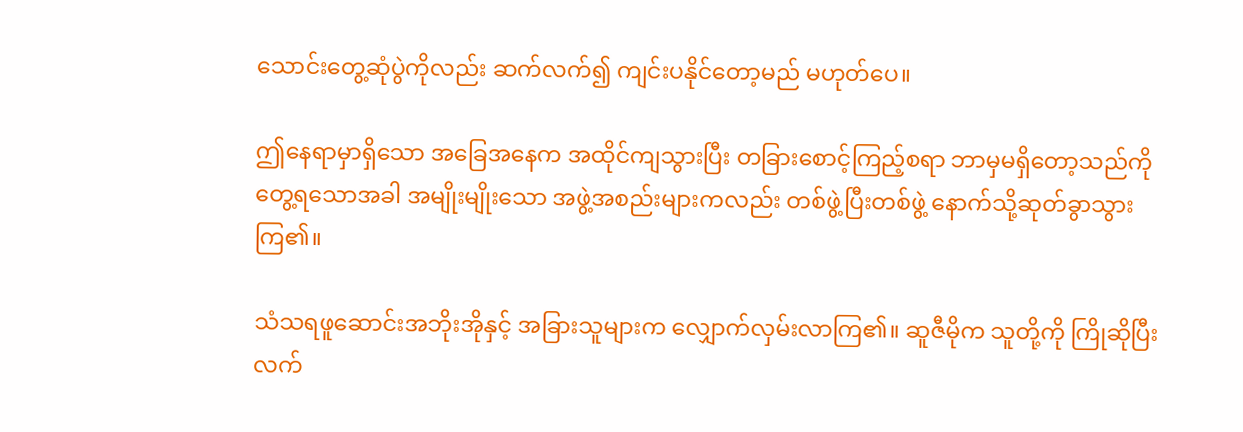သောင်းတွေ့ဆုံပွဲကိုလည်း ဆက်လက်၍ ကျင်းပနိုင်တော့မည် မဟုတ်ပေ။

ဤနေရာမှာရှိသော အခြေအနေက အထိုင်ကျသွားပြီး တခြားစောင့်ကြည့်စရာ ဘာမှမရှိတော့သည်ကို တွေ့ရသောအခါ အမျိုးမျိုးသော အဖွဲ့အစည်းများကလည်း တစ်ဖွဲ့ပြီးတစ်ဖွဲ့ နောက်သို့ဆုတ်ခွာသွားကြ၏။

သံသရဖူဆောင်းအဘိုးအိုနှင့် အခြားသူများက လျှောက်လှမ်းလာကြ၏။ ဆူဇီမိုက သူတို့ကို ကြိုဆိုပြီး လက်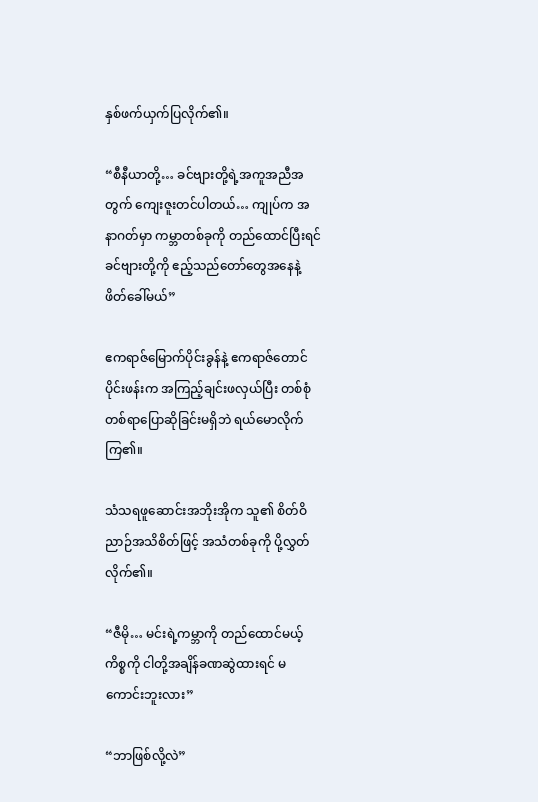နှစ်ဖက်ယှက်ပြလိုက်၏။

“စီနီယာတို့… ခင်ဗျားတို့ရဲ့အကူအညီအတွက် ကျေးဇူးတင်ပါတယ်… ကျုပ်က အနာဂတ်မှာ ကမ္ဘာတစ်ခုကို တည်ထောင်ပြီးရင် ခင်ဗျားတို့ကို ဧည့်သည်တော်တွေအနေနဲ့ ဖိတ်ခေါ်မယ်”

ဧကရာဇ်မြောက်ပိုင်းခွန်နဲ့ ဧကရာဇ်တောင်ပိုင်းဖန်းက အကြည့်ချင်းဖလှယ်ပြီး တစ်စုံတစ်ရာပြောဆိုခြင်းမရှိဘဲ ရယ်မောလိုက်ကြ၏။

သံသရဖူဆောင်းအဘိုးအိုက သူ၏ စိတ်ဝိညာဉ်အသိစိတ်ဖြင့် အသံတစ်ခုကို ပို့လွှတ်လိုက်၏။

“ဇီမို… မင်းရဲ့ကမ္ဘာကို တည်ထောင်မယ့်ကိစ္စကို ငါတို့အချိန်ခဏဆွဲထားရင် မကောင်းဘူးလား”

“ဘာဖြစ်လို့လဲ”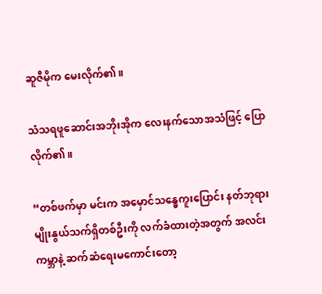ဆူဇီမိုက မေးလိုက်၏။

သံသရဖူဆောင်းအဘိုးအိုက လေးနက်သောအသံဖြင့် ပြောလိုက်၏။

“တစ်ဖက်မှာ မင်းက အမှောင်သန္ဓေကူးပြောင်း နတ်ဘုရားမျိုးနွယ်သက်ရှိတစ်ဦးကို လက်ခံထားတဲ့အတွက် အလင်းကမ္ဘာနဲ့ ဆက်ဆံရေးမကောင်းတော့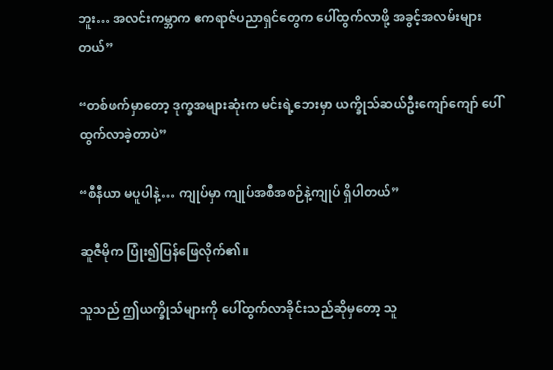ဘူး… အလင်းကမ္ဘာက ဧကရာဇ်ပညာရှင်တွေက ပေါ်ထွက်လာဖို့ အခွင့်အလမ်းများတယ်”

“တစ်ဖက်မှာတော့ ဒုက္ခအများဆုံးက မင်းရဲ့ဘေးမှာ ယက္ခိုသ်ဆယ်ဦးကျော်ကျော် ပေါ်ထွက်လာခဲ့တာပဲ”

“စီနီယာ မပူပါနဲ့… ကျုပ်မှာ ကျုပ်အစီအစဉ်နဲ့ကျုပ် ရှိပါတယ်”

ဆူဇီမိုက ပြုံး၍ပြန်ဖြေလိုက်၏။

သူသည် ဤယက္ခိုသ်များကို ပေါ်ထွက်လာခိုင်းသည်ဆိုမှတော့ သူ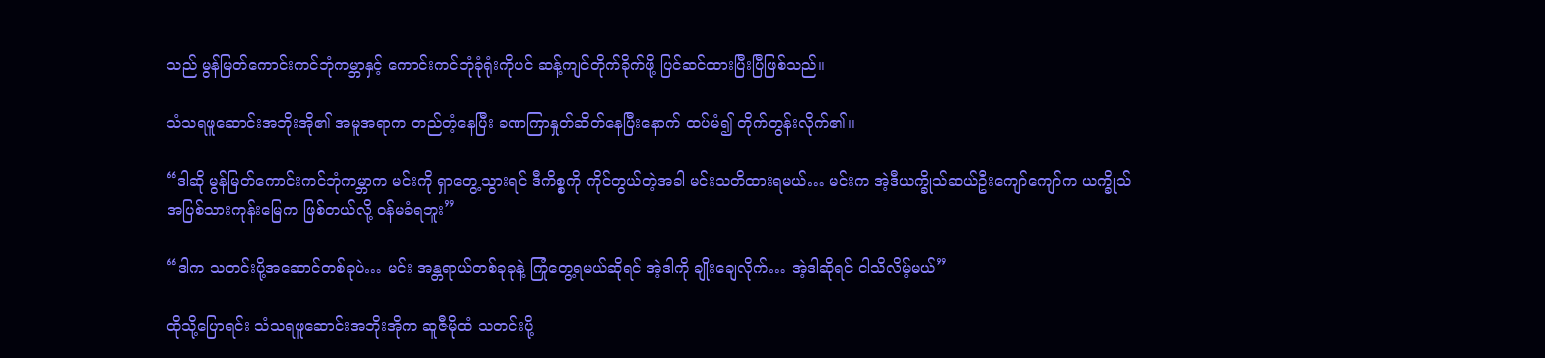သည် မွန်မြတ်ကောင်းကင်ဘုံကမ္ဘာနှင့် ကောင်းကင်ဘုံခုံရုံးကိုပင် ဆန့်ကျင်တိုက်ခိုက်ဖို့ ပြင်ဆင်ထားပြီးပြီဖြစ်သည်။

သံသရဖူဆောင်းအဘိုးအို၏ အမူအရာက တည်တံ့နေပြီး ခဏကြာနှုတ်ဆိတ်နေပြီးနောက် ထပ်မံ၍ တိုက်တွန်းလိုက်၏။

“ဒါဆို မွန်မြတ်ကောင်းကင်ဘုံကမ္ဘာက မင်းကို ရှာတွေ့သွားရင် ဒီကိစ္စကို ကိုင်တွယ်တဲ့အခါ မင်းသတိထားရမယ်… မင်းက အဲ့ဒီယက္ခိုသ်ဆယ်ဦးကျော်ကျော်က ယက္ခိုသ်အပြစ်သားကုန်းမြေက ဖြစ်တယ်လို့ ဝန်မခံရဘူး”

“ဒါက သတင်းပို့အဆောင်တစ်ခုပဲ… မင်း အန္တရာယ်တစ်ခုခုနဲ့ ကြုံတွေ့ရမယ်ဆိုရင် အဲ့ဒါကို ချိုးချေလိုက်… အဲ့ဒါဆိုရင် ငါသိလိမ့်မယ်”

ထိုသို့ပြောရင်း သံသရဖူဆောင်းအဘိုးအိုက ဆူဇီမိုထံ သတင်းပို့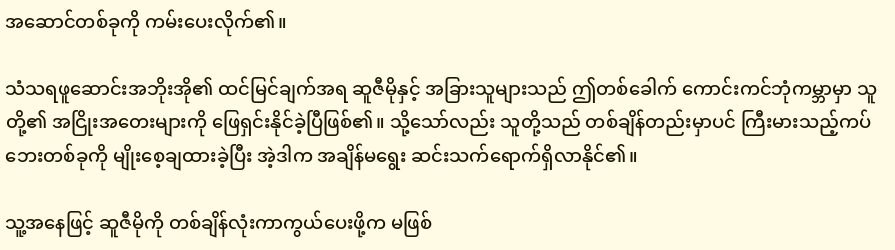အဆောင်တစ်ခုကို ကမ်းပေးလိုက်၏။

သံသရဖူဆောင်းအဘိုးအို၏ ထင်မြင်ချက်အရ ဆူဇီမိုနှင့် အခြားသူများသည် ဤတစ်ခေါက် ကောင်းကင်ဘုံကမ္ဘာမှာ သူတို့၏ အငြိုးအတေးများကို ဖြေရှင်းနိုင်ခဲ့ပြီဖြစ်၏။ သို့သော်လည်း သူတို့သည် တစ်ချိန်တည်းမှာပင် ကြီးမားသည့်ကပ်ဘေးတစ်ခုကို မျိုးစေ့ချထားခဲ့ပြီး အဲ့ဒါက အချိန်မရွေး ဆင်းသက်ရောက်ရှိလာနိုင်၏။

သူ့အနေဖြင့် ဆူဇီမိုကို တစ်ချိန်လုံးကာကွယ်ပေးဖို့က မဖြစ်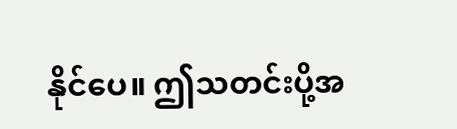နိုင်ပေ။ ဤသတင်းပို့အ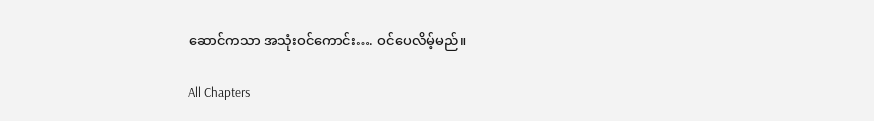ဆောင်ကသာ အသုံးဝင်ကောင်း…. ဝင်ပေလိမ့်မည်။

All Chapters